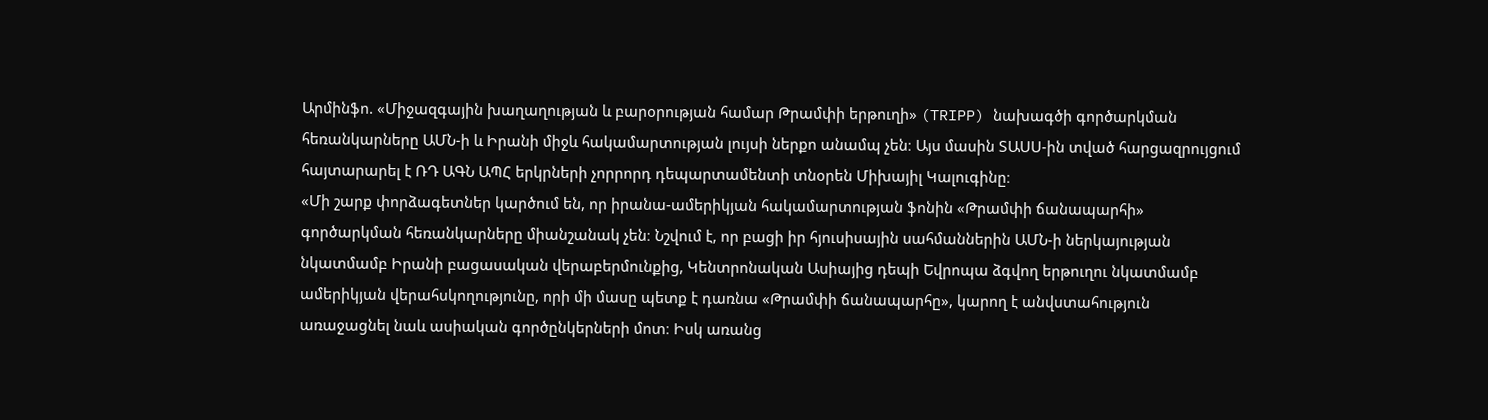Արմինֆո. «Միջազգային խաղաղության և բարօրության համար Թրամփի երթուղի» (TRIPP) նախագծի գործարկման հեռանկարները ԱՄՆ-ի և Իրանի միջև հակամարտության լույսի ներքո անամպ չեն։ Այս մասին ՏԱՍՍ-ին տված հարցազրույցում հայտարարել է ՌԴ ԱԳՆ ԱՊՀ երկրների չորրորդ դեպարտամենտի տնօրեն Միխայիլ Կալուգինը։
«Մի շարք փորձագետներ կարծում են, որ իրանա-ամերիկյան հակամարտության ֆոնին «Թրամփի ճանապարհի» գործարկման հեռանկարները միանշանակ չեն։ Նշվում է, որ բացի իր հյուսիսային սահմաններին ԱՄՆ-ի ներկայության նկատմամբ Իրանի բացասական վերաբերմունքից, Կենտրոնական Ասիայից դեպի Եվրոպա ձգվող երթուղու նկատմամբ ամերիկյան վերահսկողությունը, որի մի մասը պետք է դառնա «Թրամփի ճանապարհը», կարող է անվստահություն առաջացնել նաև ասիական գործընկերների մոտ։ Իսկ առանց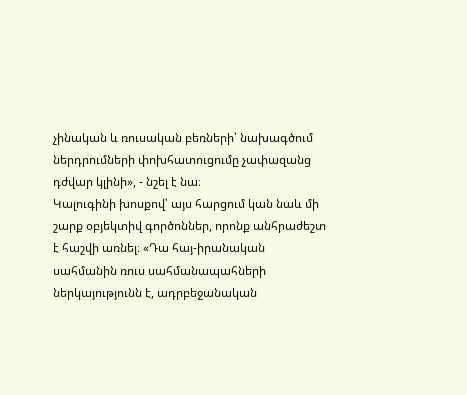չինական և ռուսական բեռների՝ նախագծում ներդրումների փոխհատուցումը չափազանց դժվար կլինի», - նշել է նա։
Կալուգինի խոսքով՝ այս հարցում կան նաև մի շարք օբյեկտիվ գործոններ, որոնք անհրաժեշտ է հաշվի առնել։ «Դա հայ-իրանական սահմանին ռուս սահմանապահների ներկայությունն է, ադրբեջանական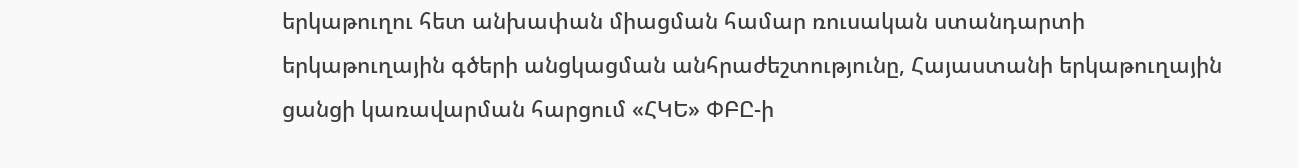երկաթուղու հետ անխափան միացման համար ռուսական ստանդարտի երկաթուղային գծերի անցկացման անհրաժեշտությունը, Հայաստանի երկաթուղային ցանցի կառավարման հարցում «ՀԿԵ» ՓԲԸ-ի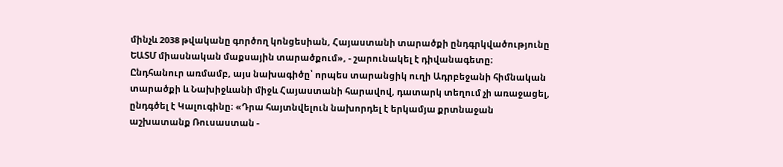մինչև 2038 թվականը գործող կոնցեսիան, Հայաստանի տարածքի ընդգրկվածությունը ԵԱՏՄ միասնական մաքսային տարածքում», - շարունակել է դիվանագետը։
Ընդհանուր առմամբ, այս նախագիծը՝ որպես տարանցիկ ուղի Ադրբեջանի հիմնական տարածքի և Նախիջևանի միջև Հայաստանի հարավով, դատարկ տեղում չի առաջացել, ընդգծել է Կալուգինը։ «Դրա հայտնվելուն նախորդել է երկամյա քրտնաջան աշխատանք Ռուսաստան -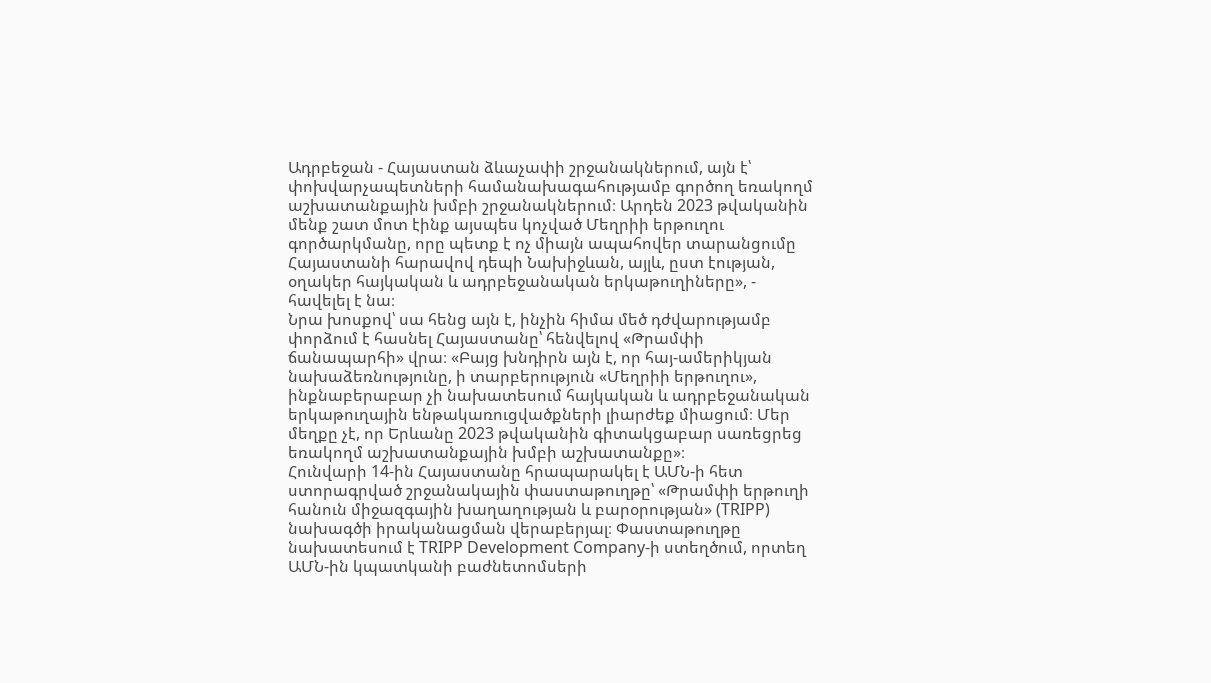Ադրբեջան - Հայաստան ձևաչափի շրջանակներում, այն է՝ փոխվարչապետների համանախագահությամբ գործող եռակողմ աշխատանքային խմբի շրջանակներում։ Արդեն 2023 թվականին մենք շատ մոտ էինք այսպես կոչված Մեղրիի երթուղու գործարկմանը, որը պետք է ոչ միայն ապահովեր տարանցումը Հայաստանի հարավով դեպի Նախիջևան, այլև, ըստ էության, օղակեր հայկական և ադրբեջանական երկաթուղիները», - հավելել է նա։
Նրա խոսքով՝ սա հենց այն է, ինչին հիմա մեծ դժվարությամբ փորձում է հասնել Հայաստանը՝ հենվելով «Թրամփի ճանապարհի» վրա։ «Բայց խնդիրն այն է, որ հայ-ամերիկյան նախաձեռնությունը, ի տարբերություն «Մեղրիի երթուղու», ինքնաբերաբար չի նախատեսում հայկական և ադրբեջանական երկաթուղային ենթակառուցվածքների լիարժեք միացում։ Մեր մեղքը չէ, որ Երևանը 2023 թվականին գիտակցաբար սառեցրեց եռակողմ աշխատանքային խմբի աշխատանքը»։
Հունվարի 14-ին Հայաստանը հրապարակել է ԱՄՆ-ի հետ ստորագրված շրջանակային փաստաթուղթը՝ «Թրամփի երթուղի հանուն միջազգային խաղաղության և բարօրության» (TRIPP) նախագծի իրականացման վերաբերյալ։ Փաստաթուղթը նախատեսում է TRIPP Development Company-ի ստեղծում, որտեղ ԱՄՆ-ին կպատկանի բաժնետոմսերի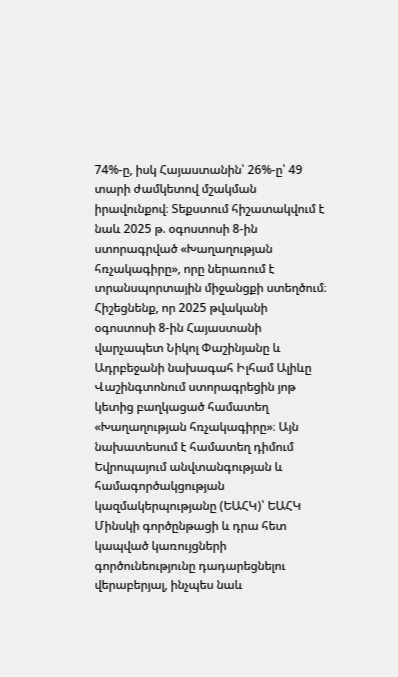74%-ը, իսկ Հայաստանին՝ 26%-ը՝ 49 տարի ժամկետով մշակման իրավունքով։ Տեքստում հիշատակվում է նաև 2025 թ. օգոստոսի 8-ին ստորագրված «Խաղաղության հռչակագիրը», որը ներառում է տրանսպորտային միջանցքի ստեղծում։
Հիշեցնենք, որ 2025 թվականի օգոստոսի 8-ին Հայաստանի վարչապետ Նիկոլ Փաշինյանը և Ադրբեջանի նախագահ Իլհամ Ալիևը Վաշինգտոնում ստորագրեցին յոթ կետից բաղկացած համատեղ «Խաղաղության հռչակագիրը»։ Այն նախատեսում է համատեղ դիմում Եվրոպայում անվտանգության և համագործակցության կազմակերպությանը (ԵԱՀԿ)՝ ԵԱՀԿ Մինսկի գործընթացի և դրա հետ կապված կառույցների գործունեությունը դադարեցնելու վերաբերյալ, ինչպես նաև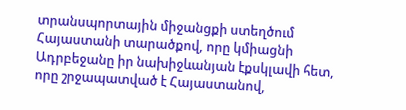տրանսպորտային միջանցքի ստեղծում Հայաստանի տարածքով, որը կմիացնի Ադրբեջանը իր նախիջևանյան էքսկլավի հետ, որը շրջապատված է Հայաստանով,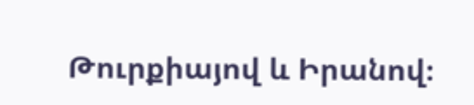Թուրքիայով և Իրանով։